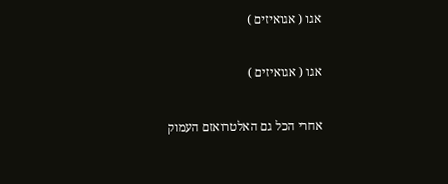אגו ( אגואיזים )

אגו ( אגואיזים )

אחרי הכל גם האלטרואזם העמוק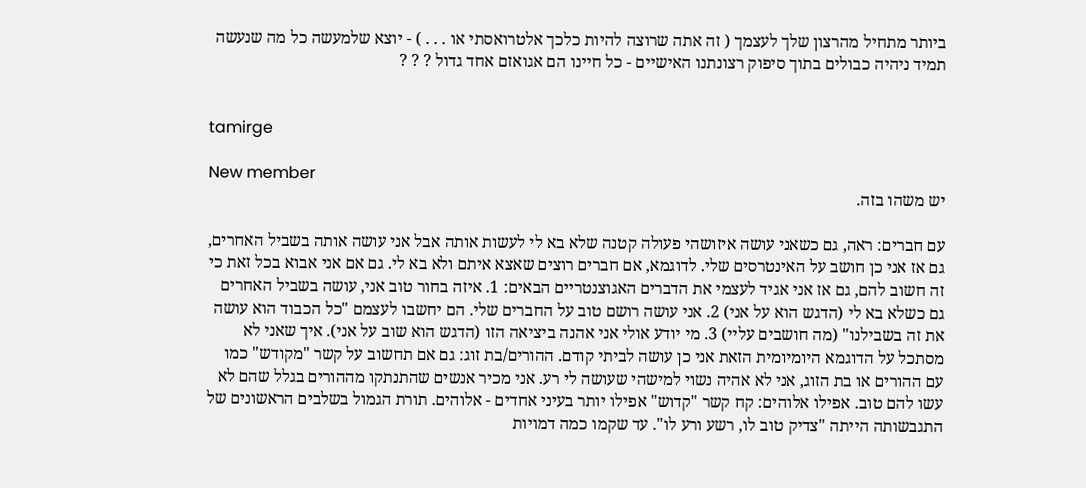ביותר מתחיל מהרצון שלך לעצמך ( זה אתה שרוצה להיות כלכך אלטרואסתי או . . . ) - יוצא שלמעשה כל מה שנעשה תמיד ניהיה כבולים בתוך סיפוק רצונתנו האישיים - כל חיינו הם אגואזם אחד גדול ? ? ?


tamirge

New member
יש משהו בזה.

עם חברים: ראה, גם כשאני עושה איזושהי פעולה קטנה שלא בא לי לעשות אותה אבל אני עושה אותה בשביל האחרים, גם אז אני כן חושב על האינטרסים שלי. לדוגמא, אם חברים רוצים שאצא איתם ולא בא לי. גם אם אני אבוא בכל זאת כי זה חשוב להם, גם אז אני אגיד לעצמי את הדברים האגוצנטריים הבאים: 1. איזה בחור טוב אני, עושה בשביל האחרים גם כשלא בא לי (הדגש הוא על אני) 2. אני עושה רושם טוב על החברים שלי. הם יחשבו לעצמם "כל הכבוד הוא עושה את זה בשבילנו" (מה חושבים עליי) 3. מי יודע אולי אני אהנה ביציאה הזו (הדגש הוא שוב על אני). איך שאני לא מסתכל על הדוגמא היומיומית הזאת אני כן עושה לביתי קודם. ההורים/בת זוג: גם אם תחשוב על קשר "מקודש" כמו עם ההורים או בת הזוג, אני לא אהיה נשוי למישהי שעושה לי רע. אני מכיר אנשים שהתנתקו מההורים בגלל שהם לא עשו להם טוב. אפילו אלוהים: קח קשר "קדוש" אפילו יותר בעיני אחדים - אלוהים. תורת הגמול בשלבים הראשונים של התגבשותה הייתה "צדיק טוב לו, רשע ורע לו". עד שקמו כמה דמויות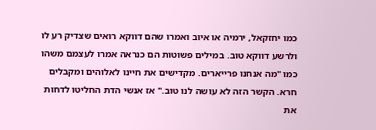כמו יחזקאל, ירמיה או איוב ואמרו שהם דווקא רואים שצדיק רע לו ולרשע דווקא טוב. במילים פשוטות הם כנראה אמרו לעצמם משהו כמו "מה אנחנו פרייארים. מקדישים את חיינו לאלוהים ומקבלים חרא. הקשר הזה לא עושה לנו טוב." אז אנשי הדת החליטו לדחות את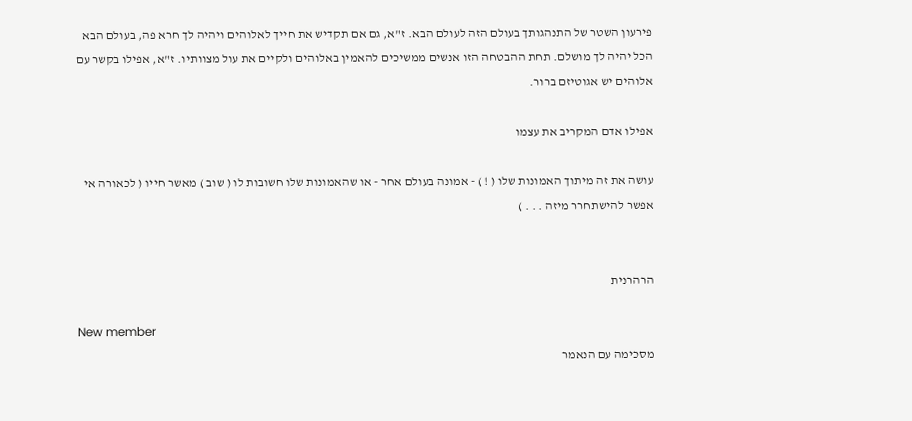פירעון השטר של התנהגותך בעולם הזה לעולם הבא. ז"א, גם אם תקדיש את חייך לאלוהים ויהיה לך חרא פה, בעולם הבא הכל יהיה לך מושלם. תחת ההבטחה הזו אנשים ממשיכים להאמין באלוהים ולקיים את עול מצוותיו. ז"א, אפילו בקשר עם אלוהים יש אגוטיזם ברור.

אפילו אדם המקריב את עצמו

עושה את זה מיתוך האמונות שלו ( ! ) - אמונה בעולם אחר - או שהאמונות שלו חשובות לו ( שוב ) מאשר חייו ( לכאורה אי אפשר להישתחרר מיזה . . . )


הרהרנית

New member
מסכימה עם הנאמר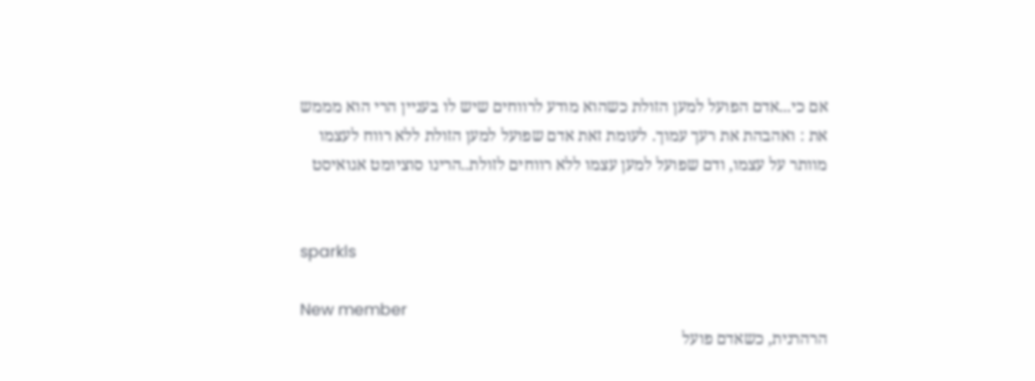אם כי...אדם הפועל למען הזולת כשהוא מודע לרווחים שיש לו בעניין הרי הוא מממש את : ואהבהת את רעך עמוך. לעומת זאת אדם שפועל למען הזולת ללא רווח לעצמו מוותר על עצמו, ודם שפועל למען עצמו ללא רווחים לזולת..הרינו סוציומט אגואיסט


sparkls

New member
הרהרנית, כשאדם פועל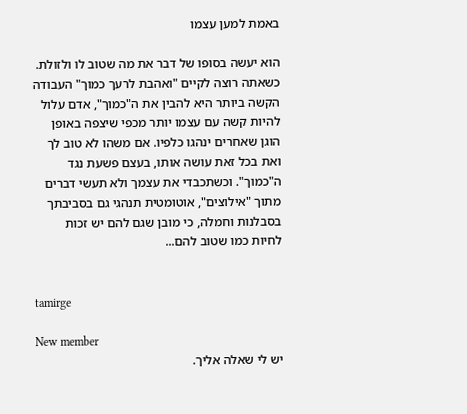באמת למען עצמו

הוא יעשה בסופו של דבר את מה שטוב לו ולזולת. כשאתה רוצה לקיים "ואהבת לרעך כמוך" העבודה הקשה ביותר היא להבין את ה"כמוך", אדם עלול להיות קשה עם עצמו יותר מכפי שיצפה באופן הוגן שאחרים ינהגו כלפיו. אם משהו לא טוב לך ואת בכל זאת עושה אותו, בעצם פשעת נגד ה"כמוך". וכשתכבדי את עצמך ולא תעשי דברים מתוך "אילוצים", אוטומטית תנהגי גם בסביבתך בסבלנות וחמלה, כי מובן שגם להם יש זכות לחיות כמו שטוב להם...


tamirge

New member
יש לי שאלה אליך.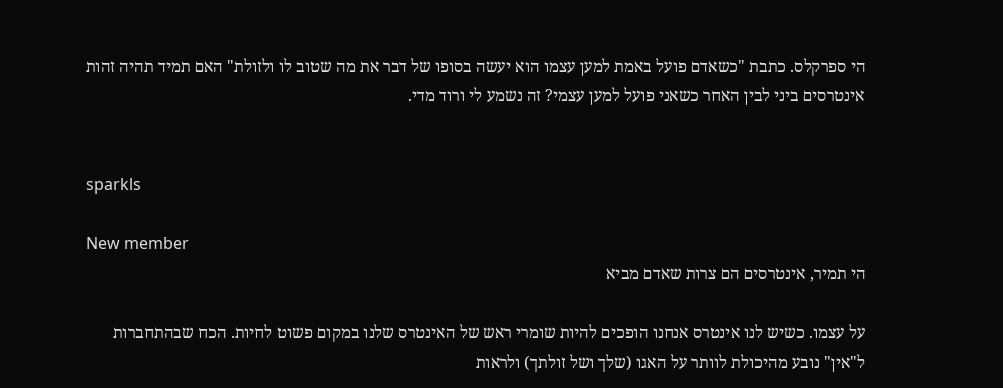הי ספרקלס. כתבת "כשאדם פועל באמת למען עצמו הוא יעשה בסופו של דבר את מה שטוב לו ולזולת" האם תמיד תהיה זהות אינטרסים ביני לבין האחר כשאני פועל למען עצמי? זה נשמע לי ורוד מדי.


sparkls

New member
הי תמיר, אינטרסים הם צרות שאדם מביא

על עצמו. כשיש לנו אינטרס אנחנו הופכים להיות שומרי ראש של האינטרס שלנו במקום פשוט לחיות. הכח שבהתחברות ל"אין" נובע מהיכולת לוותר על האגו (שלך ושל זולתך) ולראות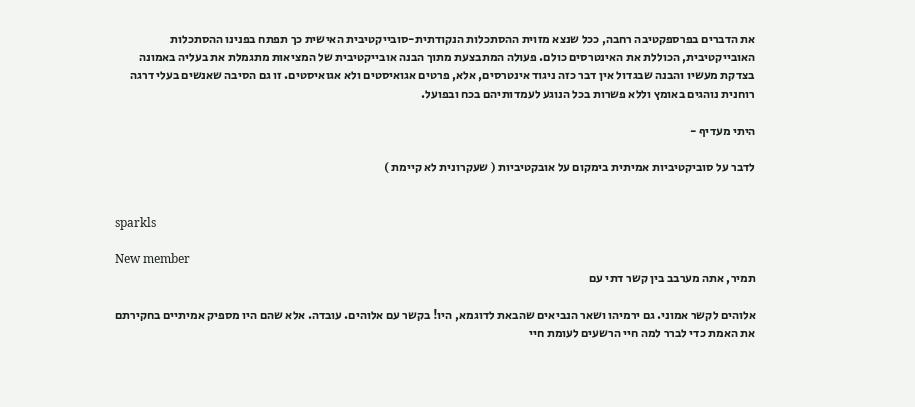את הדברים בפרספקטיבה רחבה, ככל שנצא מזוית ההסתכלות הנקודתית-סובייקטיבית האישית כך תפתח בפנינו ההסתכלות האובייקטיבית, הכוללת את האינטרסים כולם. פעולה המתבצעת מתוך הבנה אובייקטיבית של המציאות מתגמלת את בעליה באמונה בצדקת מעשיו והבנה שבגדול אין דבר כזה ניגוד אינטרסים, אלא, פרטים אגואיסטים ולא אגואיסטים. זו גם הסיבה שאנשים בעלי דרגה רוחנית נוהגים באומץ וללא פשרות בכל הנוגע לעמדותיהם בכח ובפועל.

היתי מעדיף -

לדבר על סוביקטיביות אמיתית בימקום על אובקטיביות ( שעקרונית לא קיימת )


sparkls

New member
תמיר, אתה מערבב בין קשר דתי עם

אלוהים לקשר אמוני. גם ירמיהו ושאר הנביאים שהבאת לדוגמא, היו! בקשר עם אלוהים. עובדה. אלא שהם היו מספיק אמיתיים בחקירתם את האמת כדי לברר למה חיי הרשעים לעומת חיי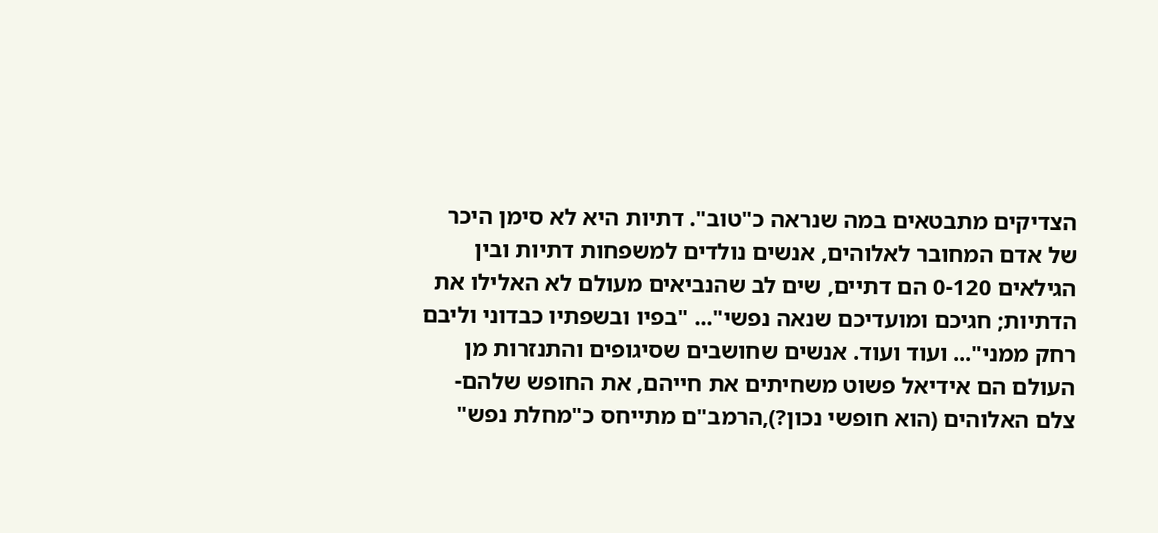הצדיקים מתבטאים במה שנראה כ"טוב". דתיות היא לא סימן היכר של אדם המחובר לאלוהים, אנשים נולדים למשפחות דתיות ובין הגילאים 0-120 הם דתיים, שים לב שהנביאים מעולם לא האלילו את הדתיות; חגיכם ומועדיכם שנאה נפשי"... "בפיו ובשפתיו כבדוני וליבם רחק ממני"... ועוד ועוד. אנשים שחושבים שסיגופים והתנזרות מן העולם הם אידיאל פשוט משחיתים את חייהם, את החופש שלהם-צלם האלוהים (הוא חופשי נכון?),הרמב"ם מתייחס כ"מחלת נפש"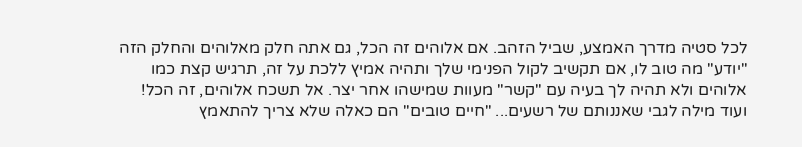לכל סטיה מדרך האמצע, שביל הזהב. אם אלוהים זה הכל, גם אתה חלק מאלוהים והחלק הזה "יודע" מה טוב לו, אם תקשיב לקול הפנימי שלך ותהיה אמיץ ללכת על זה, תרגיש קצת כמו אלוהים ולא תהיה לך בעיה עם "קשר" מעוות שמישהו אחר יצר. אל תשכח אלוהים, זה הכל! ועוד מילה לגבי שאננותם של רשעים... "חיים טובים" הם כאלה שלא צריך להתאמץ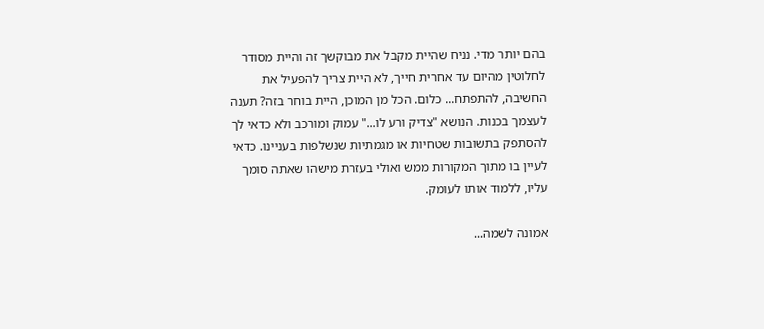בהם יותר מדי. נניח שהיית מקבל את מבוקשך זה והיית מסודר לחלוטין מהיום עד אחרית חייך, לא היית צריך להפעיל את החשיבה, להתפתח... כלום. הכל מן המוכן, היית בוחר בזה? תענה לעצמך בכנות. הנושא "צדיק ורע לו..." עמוק ומורכב ולא כדאי לך להסתפק בתשובות שטחיות או מגמתיות שנשלפות בעניינו. כדאי לעיין בו מתוך המקורות ממש ואולי בעזרת מישהו שאתה סומך עליו, ללמוד אותו לעומק.

אמונה לשמה...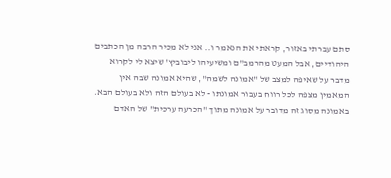סתם עברתי באזור, קראתי את הנאמר ו.. אני לא מכיר הרבה מן הכתבים היהודיים, אבל המעט מהרמב"ם ומשיעיהו ליבוביץ' שיצא לי לקרוא מדבר על שאיפה למצב של "אמונה לשמה", שהיא אמונה שבה אין המאמין מצפה לכל רווח בעבור אמונתו - לא בעולם הזה ולא בעולם הבא. באמונה מסוג זה מדובר על אמונה מתוך "הכרעה ערכית" של האדם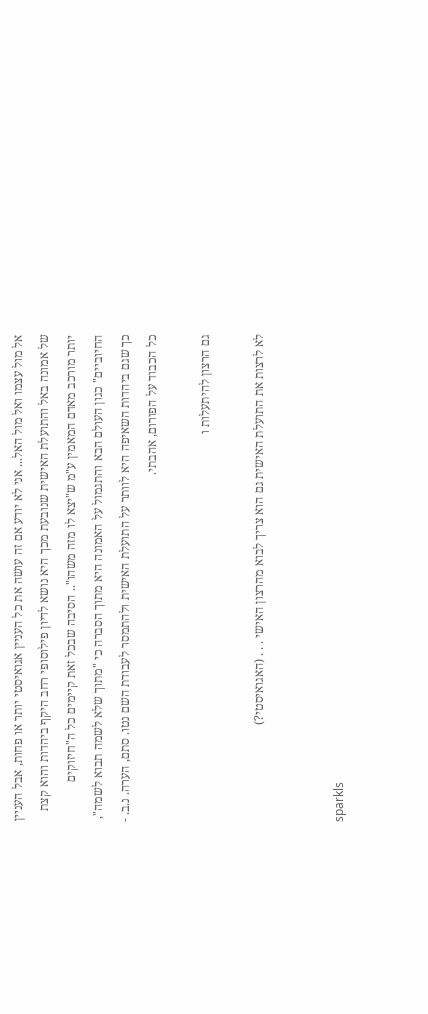אל מול עצמו ואל מול האל... אני לא יודע אם זה עושה את כל העניין אגואיסטי יותר או פחות, אבל העניין של אמונה באל והתועלת האישית שנובעת מכך היא נושא לדיון פילוסופי רחב היקף ביהדות והוא קצת יותר מורכב מאדם המאמין ע"מ ש"יצא לו מזה משהו".. הסיבה שבכל זאת קיימים כל ה"חיזוקים החיוביים" כגון העולם הבא והתגמול על האמונה היא מתוך הסברה כי "מתוך שלא לשמה תבוא לשמה", כך שגם ביהדות השאיפה היא לוותר על התועלת האישית ולהתמסר לעבודת השם נטו. סתם, הערה. נ.ב. - כל הכבוד על הפורום, אהבתי.

גם הרצון להיתעלות ו

לא לרצות את התועלת האישית גם הוא צריך לבוא מהרצון האישי . . . (האגואיסטי?)


sparkls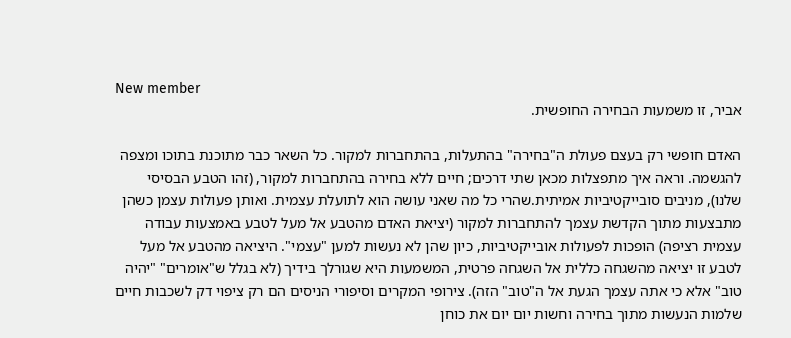New member
אביר, זו משמעות הבחירה החופשית.

האדם חופשי רק בעצם פעולת ה"בחירה" בהתעלות, בהתחברות למקור. כל השאר כבר מתוכנת בתוכו ומצפה להגשמה. וראה איך מתפצלות מכאן שתי דרכים; חיים ללא בחירה בהתחברות למקור, (זהו הטבע הבסיסי שלנו), מניבים סובייקטיביות אמיתית.שהרי כל מה שאני עושה הוא לתועלת עצמית. ואותן פעולות עצמן כשהן מתבצעות מתוך הקדשת עצמך להתחברות למקור (יציאת האדם מהטבע אל מעל לטבע באמצעות עבודה עצמית רציפה) הופכות לפעולות אובייקטיביות, כיון שהן לא נעשות למען "עצמי". היציאה מהטבע אל מעל לטבע זו יציאה מהשגחה כללית אל השגחה פרטית, המשמעות היא שגורלך בידיך (לא בגלל ש"אומרים" "יהיה טוב" אלא כי אתה עצמך הגעת אל ה"טוב" הזה). צירופי המקרים וסיפורי הניסים הם רק ציפוי דק לשכבות חיים שלמות הנעשות מתוך בחירה וחשות יום יום את כוחן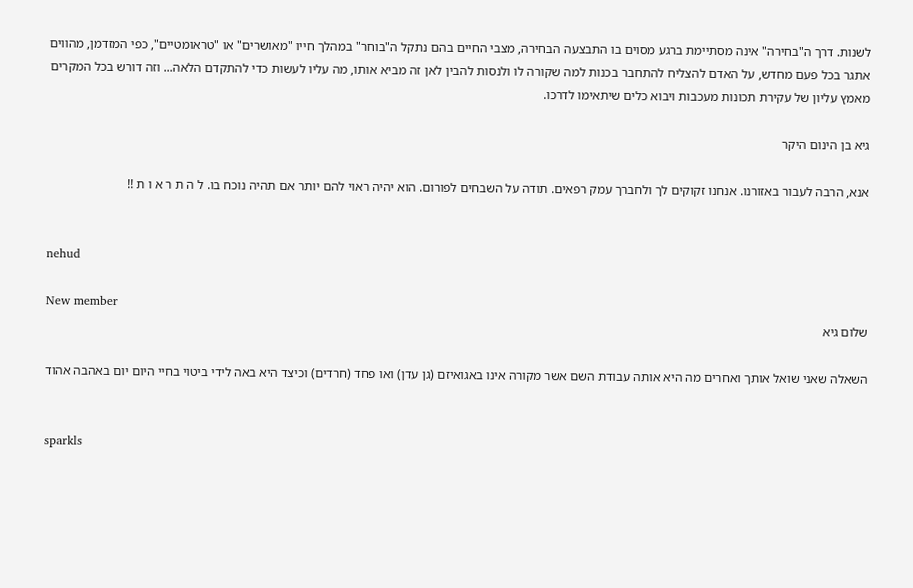לשנות. דרך ה"בחירה" אינה מסתיימת ברגע מסוים בו התבצעה הבחירה, מצבי החיים בהם נתקל ה"בוחר" במהלך חייו "מאושרים" או "טראומטיים", כפי המזדמן, מהווים אתגר בכל פעם מחדש, על האדם להצליח להתחבר בכנות למה שקורה לו ולנסות להבין לאן זה מביא אותו, מה עליו לעשות כדי להתקדם הלאה... וזה דורש בכל המקרים מאמץ עליון של עקירת תכונות מעכבות ויבוא כלים שיתאימו לדרכו.

גיא בן הינום היקר

אנא, הרבה לעבור באזורנו. אנחנו זקוקים לך ולחברך עמק רפאים. תודה על השבחים לפורום. הוא יהיה ראוי להם יותר אם תהיה נוכח בו. ל ה ת ר א ו ת !!


nehud

New member
שלום גיא

השאלה שאני שואל אותך ואחרים מה היא אותה עבודת השם אשר מקורה אינו באגואיזם (גן עדן) ואו פחד (חרדים) וכיצד היא באה לידי ביטוי בחיי היום יום באהבה אהוד


sparkls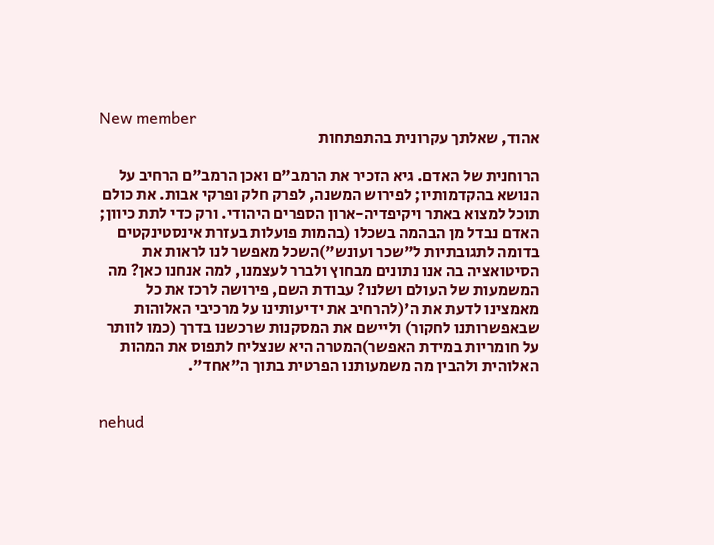New member
אהוד, שאלתך עקרונית בהתפתחות

הרוחנית של האדם. גיא הזכיר את הרמב"ם ואכן הרמב"ם הרחיב על הנושא בהקדמותיו; לפירוש המשנה, לפרק חלק ופרקי אבות. את כולם תוכל למצוא באתר ויקיפדיה-ארון הספרים היהודי. ורק כדי לתת כיוון; האדם נבדל מן הבהמה בשכלו (בהמות פועלות בעזרת אינסטינקטים בדומה לתגובתיות ל"שכר ועונש")השכל מאפשר לנו לראות את הסיטואציה בה אנו נתונים מבחוץ ולברר לעצמנו, למה אנחנו כאן? מה המשמעות של העולם ושלנו? עבודת השם, פירושה לרכז את כל מאמצינו לדעת את ה'(להרחיב את ידיעותינו על מרכיבי האלוהות שבאפשרותנו לחקור) וליישם את המסקנות שרכשנו בדרך (כמו לוותר על חומריות במידת האפשר)המטרה היא שנצליח לתפוס את המהות האלוהית ולהבין מה משמעותנו הפרטית בתוך ה"אחד".


nehud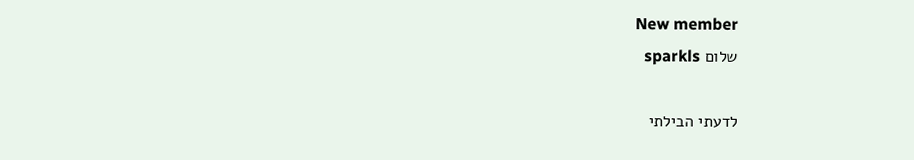New member
שלום sparkls

לדעתי הבילתי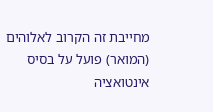מחייבת זה הקרוב לאלוהים (המואר) פועל על בסיס אינטואציה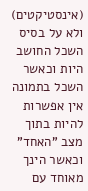(אינסטיקטים) ולא על בסיס השכל החושב היות וכאשר השכל בתמונה אין אפשרות להיות בתוך מצב "האחד" וכאשר הינך מאוחד עם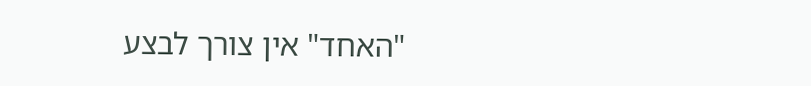"האחד" אין צורך לבצע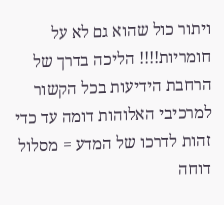ויתור כול שהוא גם לא על חומריות!!!! הליכה בדרך של הרחבת הידיעות בכל הקשור למרכיבי האלוהות דומה עד כדי זהות לדרכו של המדע = מסלול דוחה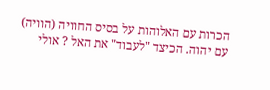הכרות עם האלוהות על בסיס החוויה (הוויה) עם יהוה. הכיצד "לעבוד" את האל ? אולי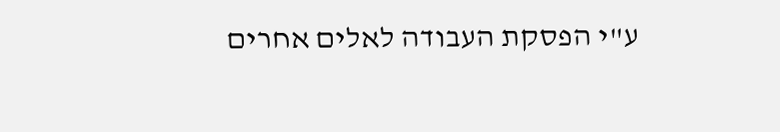ע"י הפסקת העבודה לאלים אחרים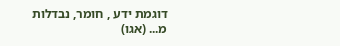דוגמת ידע , חומר, נבדלות מ... (אגו)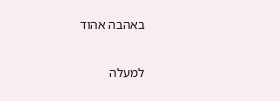באהבה אהוד

למעלה